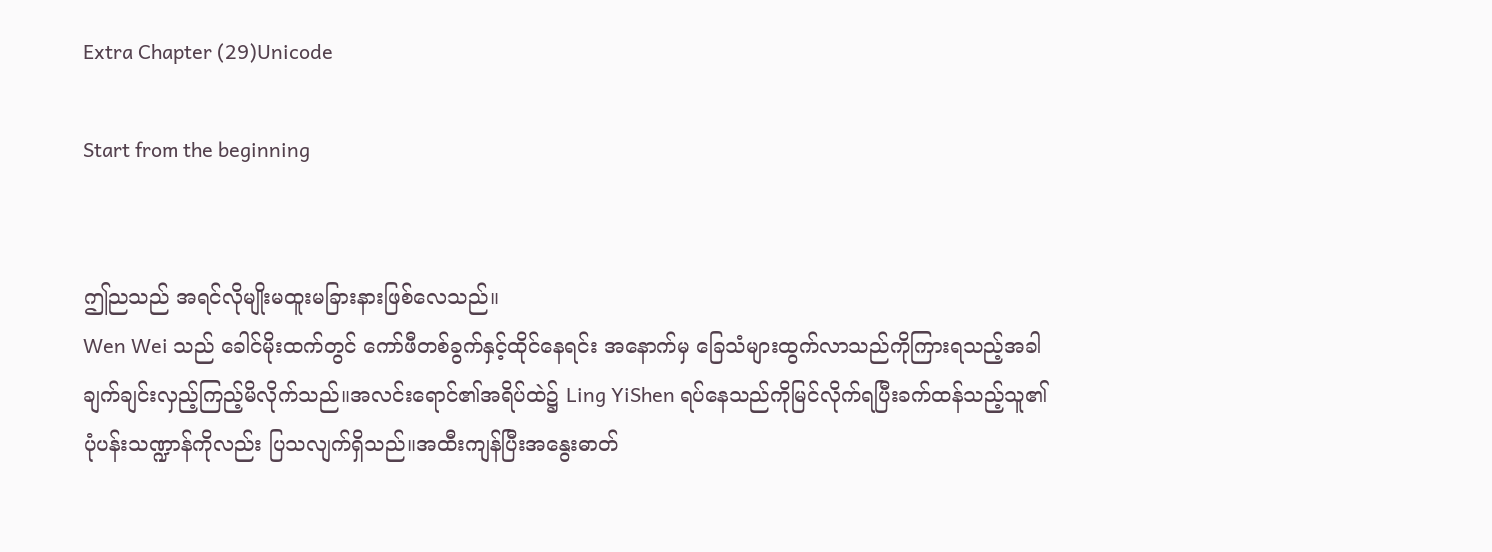Extra Chapter (29)Unicode

Start from the beginning


ဤညသည် အရင်လိုမျိုးမထူးမခြားနားဖြစ်လေသည်။
Wen Wei သည် ခေါင်မိုးထက်တွင် ကော်ဖီတစ်ခွက်နှင့်ထိုင်နေရင်း အနောက်မှ ခြေသံများထွက်လာသည်ကိုကြားရသည့်အခါ ချက်ချင်းလှည့်ကြည့်မိလိုက်သည်။အလင်းရောင်၏အရိပ်ထဲ၌ Ling YiShen ရပ်နေသည်ကိုမြင်လိုက်ရပြီးခက်ထန်သည့်သူ၏ပုံပန်းသဏ္ဍာန်ကိုလည်း ပြသလျက်ရှိသည်။အထီးကျန်ပြီးအနွေးဓာတ်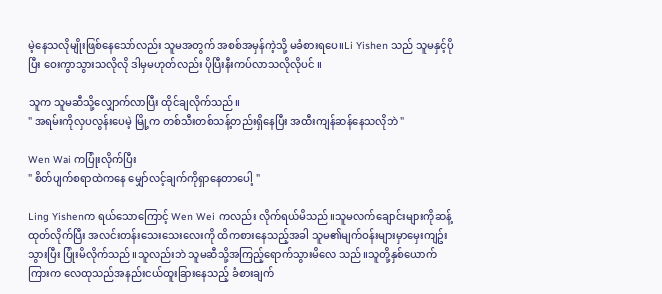မဲ့နေသလိုမျိုးဖြစ်နေသော်လည်း သူမအတွက် အစစ်အမှန်ကဲ့သို့ မခံစားရပေ။Li Yishen သည် သူမနှင့်ပိုပြီး ဝေးကွာသွားသလိုလို ဒါမှမဟုတ်လည်း ပိုပြီးနီးကပ်လာသလိုလိုပင် ။

သူက သူမဆီသို့လျှောက်လာပြီး ထိုင်ချလိုက်သည်။
" အရမ်းကိုလှပလွန်းပေမဲ့ မြို့က တစ်သီးတစ်သန့်တည်းရှိနေပြီး အထီးကျန်ဆန်နေသလိုဘဲ "

Wen Wai ကပြုံးလိုက်ပြီး
" စိတ်ပျက်စရာထဲကနေ မျှော်လင့်ချက်ကိုရှာနေတာပေါ့ "

Ling Yishenက ရယ်သောကြောင့် Wen Wei ကလည်း လိုက်ရယ်မိသည်။သူမလက်ချောင်းများကိုဆန့်ထုတ်လိုက်ပြီး အလင်းတန်းသေးသေးလေးကို ထိကစားနေသည့်အခါ သူမ၏မျက်ဝန်းများမှာမှေးကျဥ်းသွားပြီး ပြုံးမိလိုက်သည်။သူလည်းဘဲ သူမဆီသို့အကြည့်ရောက်သွားမိလေ သည်။သူတို့နှစ်ယောက်ကြားက လေထုသည်အနည်းငယ်ထူးခြားနေသည့် ခံစားချက်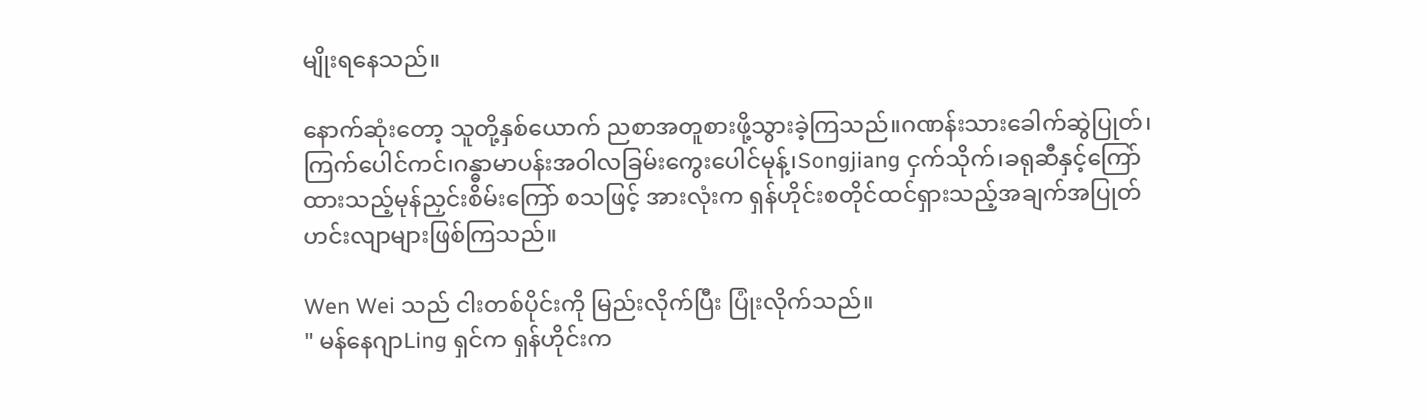မျိုးရနေသည်။

နောက်ဆုံးတော့ သူတို့နှစ်ယောက် ညစာအတူစားဖို့သွားခဲ့ကြသည်။ဂဏန်းသားခေါက်ဆွဲပြုတ်၊ကြက်ပေါင်ကင်၊ဂန္ဓာမာပန်းအဝါလခြမ်းကွေးပေါင်မုန့်၊Songjiang ငှက်သိုက်၊ခရုဆီနှင့်ကြော်ထားသည့်မုန်ညှင်းစိမ်းကြော် စသဖြင့် အားလုံးက ရှန်ဟိုင်းစတိုင်ထင်ရှားသည့်အချက်အပြုတ်ဟင်းလျာများဖြစ်ကြသည်။

Wen Wei သည် ငါးတစ်ပိုင်းကို မြည်းလိုက်ပြီး ပြုံးလိုက်သည်။
" မန်နေဂျာLing ရှင်က ရှန်ဟိုင်းက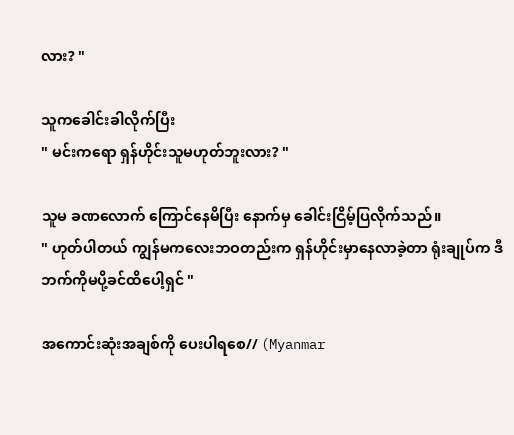လား? "

သူကခေါင်းခါလိုက်ပြီး
" မင်းကရော ရှန်ဟိုင်းသူမဟုတ်ဘူးလား? "

သူမ ခဏလောက် ကြောင်နေမိပြီး နောက်မှ ခေါင်းငြိမ့်ပြလိုက်သည်။
" ဟုတ်ပါတယ် ကျွန်မကလေးဘဝတည်းက ရှန်ဟိုင်းမှာနေလာခဲ့တာ ရုံးချုပ်က ဒီဘက်ကိုမပို့ခင်ထိပေါ့ရှင် "

အကောင်းဆုံးအချစ်ကို ပေးပါရစေ// (Myanmar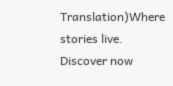Translation)Where stories live. Discover now